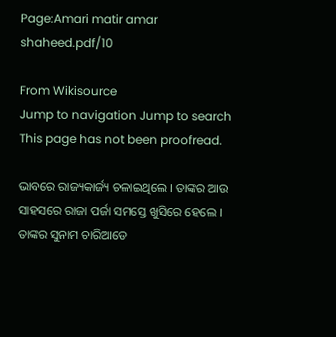Page:Amari matir amar shaheed.pdf/10

From Wikisource
Jump to navigation Jump to search
This page has not been proofread.

ଭାବରେ ରାଜ୍ୟକାର୍ଜ୍ୟ ଚଳାଇଥିଲେ । ତାଙ୍କର ଆଉ ସାହସରେ ରାଜା ପର୍ଜା ସମସ୍ତେ ଖୁସିରେ ହେଲେ । ତାଙ୍କର ସୁନାମ ଚାରିଆଡେ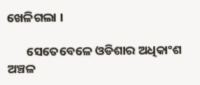ଖେଳିଗଲା ।

       ସେତେବେଳେ ଓଡିଶାର ଅଧିକାଂଶ ଅଞ୍ଚଳ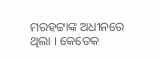ମରହଟ୍ଟାଙ୍କ ଅଧୀନରେ ଥିଲା । କେତେକ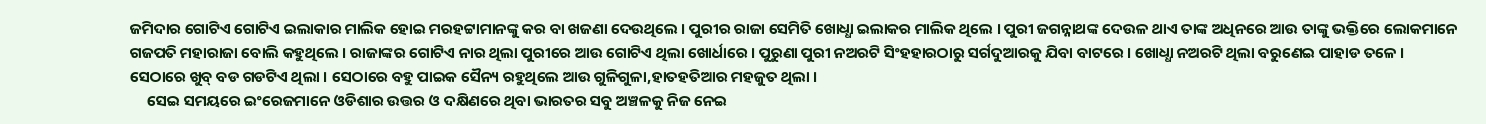ଜମିଦାର ଗୋଟିଏ ଗୋଟିଏ ଇଲାକାର ମାଲିକ ହୋଇ ମରହଟ୍ଟାମାନଙ୍କୁ କର ବା ଖଜଣା ଦେଉଥିଲେ । ପୁରୀର ରାଜା ସେମିତି ଖୋଧ୍ଧା ଇଲାକର ମାଲିକ ଥିଲେ । ପୁରୀ ଜଗନ୍ନାଥଙ୍କ ଦେଉଳ ଥାଏ ତାଙ୍କ ଅଧିନରେ ଆଉ ତାଙ୍କୁ ଭକ୍ତିରେ ଲୋକମାନେ ଗଜପତି ମହାରାଜା ବୋଲି କହୁଥିଲେ । ରାଜାଙ୍କର ଗୋଟିଏ ନାର ଥିଲା ପୁରୀରେ ଆଉ ଗୋଟିଏ ଥିଲା ଖୋର୍ଧାରେ । ପୁରୁଣା ପୁରୀ ନଅରଟି ସିଂହହାରଠାରୁ ସର୍ଗଦୁଆରକୁ ଯିବା ବାଟରେ । ଖୋଧ୍ଧା ନଅରଟି ଥିଲା ବରୁଣେଇ ପାହାଡ ତଳେ । ସେଠାରେ ଖୁବ୍ ବଡ ଗଡଟିଏ ଥିଲା । ସେଠାରେ ବହୁ ପାଇକ ସୈନ୍ୟ ରହୁଥିଲେ ଆଉ ଗୁଳିଗୁଳା,ହାତହତିଆର ମହଜୁତ ଥିଲା ।
     ସେଇ ସମୟରେ ଇଂରେଜମାନେ ଓଡିଶାର ଉତ୍ତର ଓ ଦକ୍ଷିଣରେ ଥିବା ଭାରତର ସବୁ ଅଞ୍ଚଳକୁ ନିଜ ନେଇ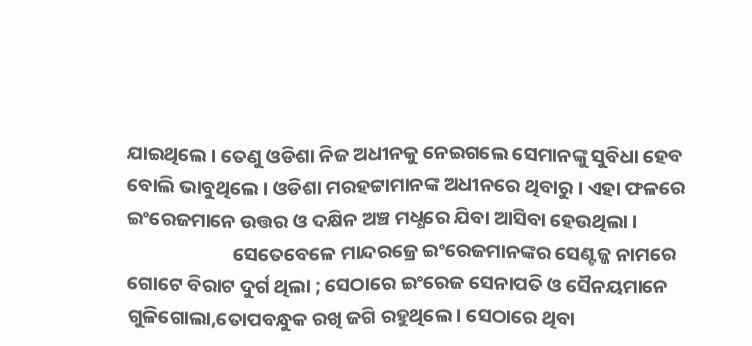ଯାଇଥିଲେ । ତେଣୁ ଓଡିଶା ନିଜ ଅଧୀନକୁ ନେଇଗଲେ ସେମାନଙ୍କୁ ସୁବିଧା ହେବ ବୋଲି ଭାବୁଥିଲେ । ଓଡିଶା ମରହଟ୍ଟାମାନଙ୍କ ଅଧୀନରେ ଥିବାରୁ । ଏହା ଫଳରେ ଇଂରେଜମାନେ ଉତ୍ତର ଓ ଦକ୍ଷିନ ଅଞ୍ଚ ମଧ୍ଧରେ ଯିବା ଆସିବା ହେଉଥିଲା ।
                        ସେତେବେଳେ ମାନ୍ଦରଜ୍ରେ ଇଂରେଜମାନଙ୍କର ସେଣ୍ଟଜ୍ଜ ନାମରେ ଗୋଟେ ବିରାଟ ଦୁର୍ଗ ଥିଲା ; ସେଠାରେ ଇଂରେଜ ସେନାପତି ଓ ସୈନୟମାନେ ଗୁଳିଗୋଲା,ତୋପବନ୍ଧୁକ ରଖି ଜଗି ରହୁଥିଲେ । ସେଠାରେ ଥିବା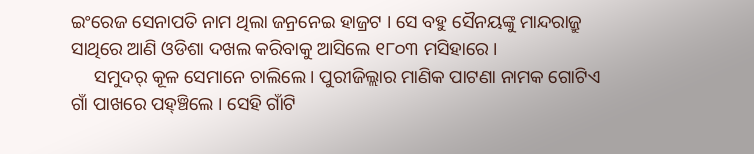ଇଂରେଜ ସେନାପତି ନାମ ଥିଲା ଜନ୍ରନେଇ ହାଜ୍ରଟ । ସେ ବହୁ ସୈନୟଙ୍କୁ ମାନ୍ଦରାଜ୍ରୁ ସାଥିରେ ଆଣି ଓଡିଶା ଦଖଲ କରିବାକୁ ଆସିଲେ ୧୮୦୩ ମସିହାରେ ।
     ସମୁଦର୍ କୂଳ ସେମାନେ ଚାଲିଲେ । ପୁରୀଜିଲ୍ଲାର ମାଣିକ ପାଟଣା ନାମକ ଗୋଟିଏ ଗାଁ ପାଖରେ ପହ୍ଞ୍ଚିଲେ । ସେହି ଗାଁଟି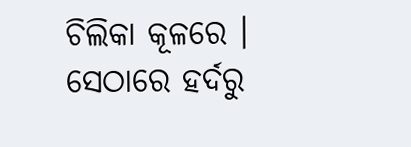ଚିଲିକା କୂଳରେ । ସେଠାରେ ହର୍ଦରୁ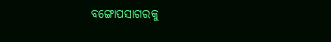ବଙ୍ଗୋପସାଗରକୁ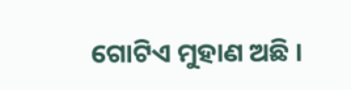ଗୋଟିଏ ମୁହାଣ ଅଛି ।